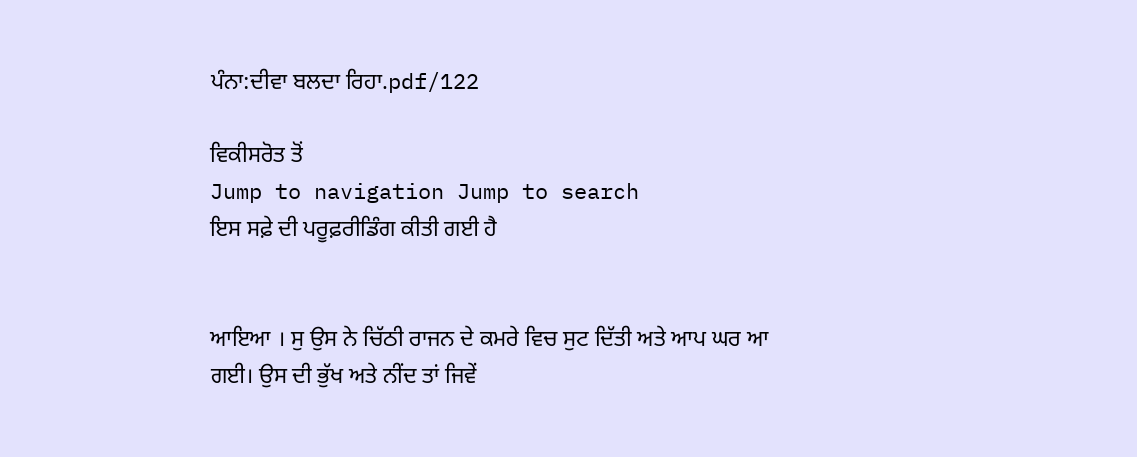ਪੰਨਾ:ਦੀਵਾ ਬਲਦਾ ਰਿਹਾ.pdf/122

ਵਿਕੀਸਰੋਤ ਤੋਂ
Jump to navigation Jump to search
ਇਸ ਸਫ਼ੇ ਦੀ ਪਰੂਫ਼ਰੀਡਿੰਗ ਕੀਤੀ ਗਈ ਹੈ


ਆਇਆ । ਸੁ ਉਸ ਨੇ ਚਿੱਠੀ ਰਾਜਨ ਦੇ ਕਮਰੇ ਵਿਚ ਸੁਟ ਦਿੱਤੀ ਅਤੇ ਆਪ ਘਰ ਆ ਗਈ। ਉਸ ਦੀ ਭੁੱਖ ਅਤੇ ਨੀਂਦ ਤਾਂ ਜਿਵੇਂ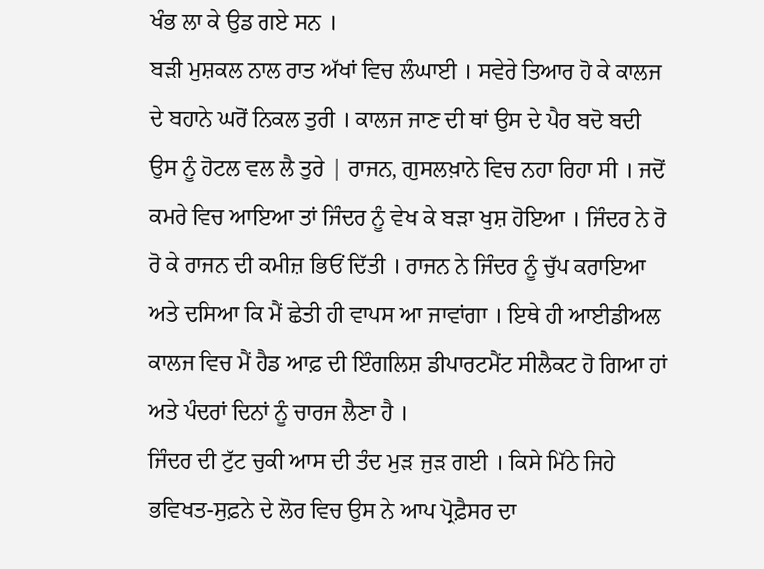ਖੰਭ ਲਾ ਕੇ ਉਡ ਗਏ ਸਨ ।
ਬੜੀ ਮੁਸ਼ਕਲ ਨਾਲ ਰਾਤ ਅੱਖਾਂ ਵਿਚ ਲੰਘਾਈ । ਸਵੇਰੇ ਤਿਆਰ ਹੋ ਕੇ ਕਾਲਜ ਦੇ ਬਹਾਨੇ ਘਰੋਂ ਨਿਕਲ ਤੁਰੀ । ਕਾਲਜ ਜਾਣ ਦੀ ਥਾਂ ਉਸ ਦੇ ਪੈਰ ਬਦੋ ਬਦੀ ਉਸ ਨੂੰ ਹੋਟਲ ਵਲ ਲੈ ਤੁਰੇ | ਰਾਜਨ, ਗੁਸਲਖ਼ਾਨੇ ਵਿਚ ਨਹਾ ਰਿਹਾ ਸੀ । ਜਦੋਂ ਕਮਰੇ ਵਿਚ ਆਇਆ ਤਾਂ ਜਿੰਦਰ ਨੂੰ ਵੇਖ ਕੇ ਬੜਾ ਖੁਸ਼ ਹੋਇਆ । ਜਿੰਦਰ ਨੇ ਰੋ ਰੋ ਕੇ ਰਾਜਨ ਦੀ ਕਮੀਜ਼ ਭਿਓਂ ਦਿੱਤੀ । ਰਾਜਨ ਨੇ ਜਿੰਦਰ ਨੂੰ ਚੁੱਪ ਕਰਾਇਆ ਅਤੇ ਦਸਿਆ ਕਿ ਮੈਂ ਛੇਤੀ ਹੀ ਵਾਪਸ ਆ ਜਾਵਾਂਗਾ । ਇਥੇ ਹੀ ਆਈਡੀਅਲ ਕਾਲਜ ਵਿਚ ਮੈਂ ਹੈਡ ਆਫ਼ ਦੀ ਇੰਗਲਿਸ਼ ਡੀਪਾਰਟਮੈਂਟ ਸੀਲੈਕਟ ਹੋ ਗਿਆ ਹਾਂ ਅਤੇ ਪੰਦਰਾਂ ਦਿਨਾਂ ਨੂੰ ਚਾਰਜ ਲੈਣਾ ਹੈ ।
ਜਿੰਦਰ ਦੀ ਟੁੱਟ ਚੁਕੀ ਆਸ ਦੀ ਤੰਦ ਮੁੜ ਜੁੜ ਗਈ । ਕਿਸੇ ਮਿੱਠੇ ਜਿਹੇ ਭਵਿਖਤ-ਸੁਫ਼ਨੇ ਦੇ ਲੋਰ ਵਿਚ ਉਸ ਨੇ ਆਪ ਪ੍ਰੋਫ਼ੈਸਰ ਦਾ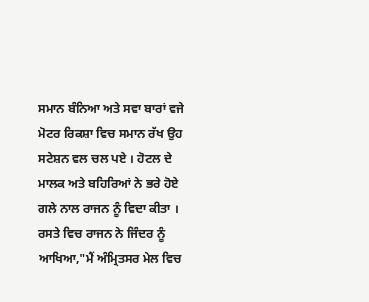ਸਮਾਨ ਬੰਨਿਆ ਅਤੇ ਸਵਾ ਬਾਰਾਂ ਵਜੇ ਮੋਟਰ ਰਿਕਸ਼ਾ ਵਿਚ ਸਮਾਨ ਰੱਖ ਉਹ ਸਟੇਸ਼ਨ ਵਲ ਚਲ ਪਏ । ਹੋਟਲ ਦੇ ਮਾਲਕ ਅਤੇ ਬਹਿਰਿਆਂ ਨੇ ਭਰੇ ਹੋਏ ਗਲੇ ਨਾਲ ਰਾਜਨ ਨੂੰ ਵਿਦਾ ਕੀਤਾ । ਰਸਤੇ ਵਿਚ ਰਾਜਨ ਨੇ ਜਿੰਦਰ ਨੂੰ ਆਖਿਆ,"ਮੈਂ ਅੰਮ੍ਰਿਤਸਰ ਮੇਲ ਵਿਚ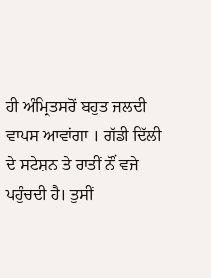ਹੀ ਅੰਮ੍ਰਿਤਸਰੋਂ ਬਹੁਤ ਜਲਦੀ ਵਾਪਸ ਆਵਾਂਗਾ । ਗੱਡੀ ਦਿੱਲੀ ਦੇ ਸਟੇਸ਼ਨ ਤੇ ਰਾਤੀਂ ਨੌਂ ਵਜੇ ਪਹੁੰਚਦੀ ਹੈ। ਤੁਸੀਂ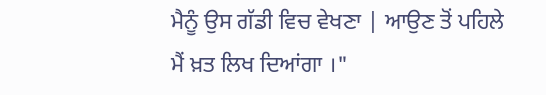ਮੈਨੂੰ ਉਸ ਗੱਡੀ ਵਿਚ ਵੇਖਣਾ | ਆਉਣ ਤੋਂ ਪਹਿਲੇ ਮੈਂ ਖ਼ਤ ਲਿਖ ਦਿਆਂਗਾ ।"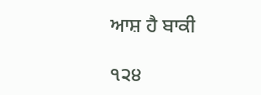ਆਸ਼ ਹੈ ਬਾਕੀ

੧੨੪